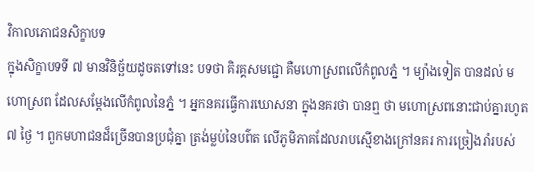វិកាលភោជនសិក្ខាបទ
ក្នុងសិក្ខាបទទី ៧ មានវិនិច្ឆ័យដូចតទៅនេះ បទថា គិរគ្គសមជ្ជោ គឺមហោស្រពលើកំពូលភ្នំ ។ ម្យ៉ាងទៀត បានដល់ មហោស្រព ដែលសម្តែងលើកំពូលនៃភ្នំ ។ អ្នកនគរធ្វើការឃោសនា ក្នុងនគរថា បានឮ ថា មហោស្រពនោះជាប់គ្នារហូត ៧ ថ្ងៃ ។ ពួកមហាជនដ៏ច្រើនបានប្រជុំគ្នា ត្រង់ម្លប់នៃបព៌ត លើភូមិភាគដែលរាបស្មើខាងក្រៅនគរ ការច្រៀងរាំរបស់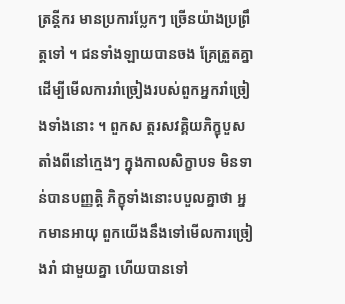ត្រន្តីករ មានប្រការប្លែកៗ ច្រើនយ៉ាងប្រព្រឹត្តទៅ ។ ជនទាំងឡាយបានចង គ្រែត្រួតគ្នា ដើម្បីមើលការរាំច្រៀងរបស់ពួកអ្នករាំច្រៀងទាំងនោះ ។ ពួកស ត្តរសវគ្គិយភិក្ខុបួសតាំងពីនៅក្មេងៗ ក្នុងកាលសិក្ខាបទ មិនទាន់បានបញ្ញត្តិ ភិក្ខុទាំងនោះបបួលគ្នាថា អ្នកមានអាយុ ពួកយើងនឹងទៅមើលការច្រៀងរាំ ជាមួយគ្នា ហើយបានទៅ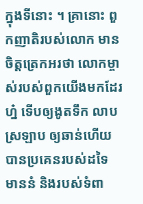ក្នុងទីនោះ ។ គ្រានោះ ពួកញាតិរបស់លោក មាន ចិត្តត្រេកអរថា លោកម្ចាស់របស់ពួកយើងមកដែរហ្ន៎ ទើបឲ្យងូតទឹក លាប ស្រឡាប ឲ្យឆាន់ហើយ បានប្រគេនរបស់ដទៃ មាននំ និងរបស់ទំពា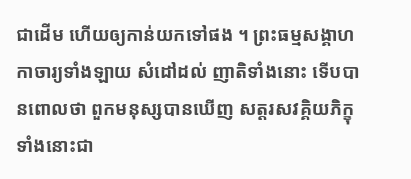ជាដើម ហើយឲ្យកាន់យកទៅផង ។ ព្រះធម្មសង្គាហកាចារ្យទាំងឡាយ សំដៅដល់ ញាតិទាំងនោះ ទើបបានពោលថា ពួកមនុស្សបានឃើញ សត្តរសវគ្គិយភិក្ខុ ទាំងនោះជា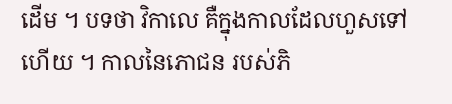ដើម ។ បទថា វិកាលេ គឺក្នុងកាលដែលហួសទៅហើយ ។ កាលនៃភោជន របស់ភិ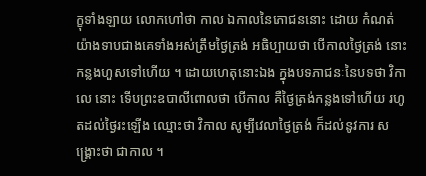ក្ខុទាំងឡាយ លោកហៅថា កាល ឯកាលនៃភោជននោះ ដោយ កំណត់យ៉ាងទាបជាងគេទាំងអស់ត្រឹមថ្ងៃត្រង់ អធិប្បាយថា បើកាលថ្ងៃត្រង់ នោះកន្លងហួសទៅហើយ ។ ដោយហេតុនោះឯង ក្នុងបទភាជនៈនៃបទថា វិកាលេ នោះ ទើបព្រះឧបាលីពោលថា បើកាល គឺថ្ងៃត្រង់កន្លងទៅហើយ រហូតដល់ថ្ងៃរះឡើង ឈ្មោះថា វិកាល សូម្បីវេលាថ្ងៃត្រង់ ក៏ដល់នូវការ សង្គ្រោះថា ជាកាល ។